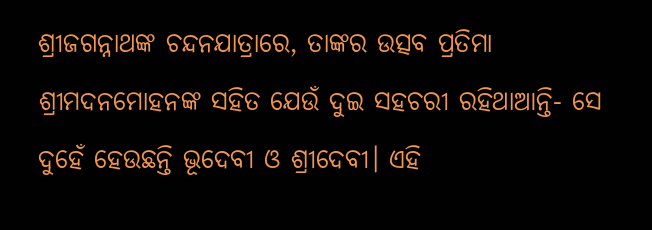ଶ୍ରୀଜଗନ୍ନାଥଙ୍କ ଚନ୍ଦନଯାତ୍ରାରେ, ତାଙ୍କର ଉତ୍ସବ ପ୍ରତିମା ଶ୍ରୀମଦନମୋହନଙ୍କ ସହିତ ଯେଉଁ ଦୁଇ ସହଚରୀ ରହିଥାଆନ୍ତି- ସେ ଦୁହେଁ ହେଉଛନ୍ତି ଭୂଦେବୀ ଓ ଶ୍ରୀଦେବୀ। ଏହି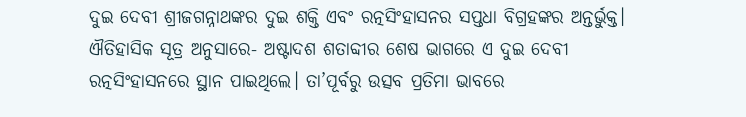ଦୁଇ ଦେବୀ ଶ୍ରୀଜଗନ୍ନାଥଙ୍କର ଦୁଇ ଶକ୍ତି ଏବଂ ରତ୍ନସିଂହାସନର ସପ୍ତଧା ବିଗ୍ରହଙ୍କର ଅନ୍ତର୍ଭୁକ୍ତ। ଐତିହାସିକ ସୂତ୍ର ଅନୁସାରେ- ଅଷ୍ଟାଦଶ ଶତାବ୍ଦୀର ଶେଷ ଭାଗରେ ଏ ଦୁଇ ଦେବୀ ରତ୍ନସିଂହାସନରେ ସ୍ଥାନ ପାଇଥିଲେ। ତା’ପୂର୍ବରୁ ଉତ୍ସବ ପ୍ରତିମା ଭାବରେ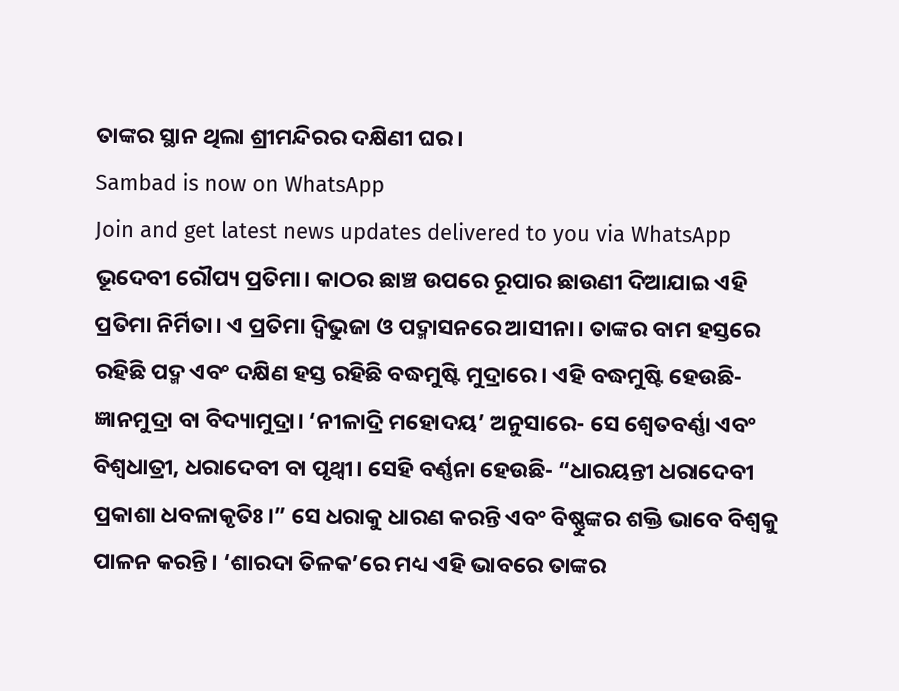ତାଙ୍କର ସ୍ଥାନ ଥିଲା ଶ୍ରୀମନ୍ଦିରର ଦକ୍ଷିଣୀ ଘର।
Sambad is now on WhatsApp
Join and get latest news updates delivered to you via WhatsApp
ଭୂଦେବୀ ରୌପ୍ୟ ପ୍ରତିମା। କାଠର ଛାଞ୍ଚ ଉପରେ ରୂପାର ଛାଉଣୀ ଦିଆଯାଇ ଏହି ପ୍ରତିମା ନିର୍ମିତା। ଏ ପ୍ରତିମା ଦ୍ୱିଭୁଜା ଓ ପଦ୍ମାସନରେ ଆସୀନା। ତାଙ୍କର ବାମ ହସ୍ତରେ ରହିଛି ପଦ୍ମ ଏବଂ ଦକ୍ଷିଣ ହସ୍ତ ରହିଛି ବଦ୍ଧମୁଷ୍ଟି ମୁଦ୍ରାରେ। ଏହି ବଦ୍ଧମୁଷ୍ଟି ହେଉଛି- ଜ୍ଞାନମୁଦ୍ରା ବା ବିଦ୍ୟାମୁଦ୍ରା। ‘ନୀଳାଦ୍ରି ମହୋଦୟ’ ଅନୁସାରେ- ସେ ଶ୍ୱେତବର୍ଣ୍ଣା ଏବଂ ବିଶ୍ୱଧାତ୍ରୀ, ଧରାଦେବୀ ବା ପୃଥ୍ୱୀ। ସେହି ବର୍ଣ୍ଣନା ହେଉଛି- “ଧାରୟନ୍ତୀ ଧରାଦେବୀ ପ୍ରକାଶା ଧବଳାକୃତିଃ।” ସେ ଧରାକୁ ଧାରଣ କରନ୍ତି ଏବଂ ବିଷ୍ଣୁଙ୍କର ଶକ୍ତି ଭାବେ ବିଶ୍ୱକୁ ପାଳନ କରନ୍ତି। ‘ଶାରଦା ତିଳକ’ରେ ମଧ୍ୟ ଏହି ଭାବରେ ତାଙ୍କର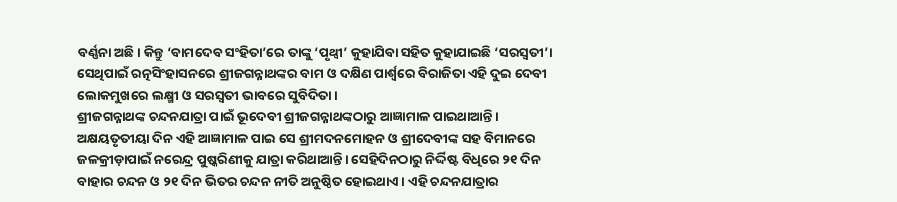ବର୍ଣ୍ଣନା ଅଛି। କିନ୍ତୁ ‘ବାମଦେବ ସଂହିତା’ରେ ତାଙ୍କୁ ‘ପୃଥ୍ୱୀ’ କୁହାଯିବା ସହିତ କୁହାଯାଇଛି ‘ସରସ୍ୱତୀ’। ସେଥିପାଇଁ ରତ୍ନସିଂହାସନରେ ଶ୍ରୀଜଗନ୍ନାଥଙ୍କର ବାମ ଓ ଦକ୍ଷିଣ ପାର୍ଶ୍ବରେ ବିରାଜିତା ଏହି ଦୁଇ ଦେବୀ ଲୋକମୁଖରେ ଲକ୍ଷ୍ମୀ ଓ ସରସ୍ୱତୀ ଭାବରେ ସୁବିଦିତା।
ଶ୍ରୀଜଗନ୍ନାଥଙ୍କ ଚନ୍ଦନଯାତ୍ରା ପାଇଁ ଭୂଦେବୀ ଶ୍ରୀଜଗନ୍ନାଥଙ୍କଠାରୁ ଆଜ୍ଞାମାଳ ପାଇଥାଆନ୍ତି। ଅକ୍ଷୟତୃତୀୟା ଦିନ ଏହି ଆଜ୍ଞାମାଳ ପାଇ ସେ ଶ୍ରୀମଦନମୋହନ ଓ ଶ୍ରୀଦେବୀଙ୍କ ସହ ବିମାନରେ ଜଳକ୍ରୀଡ଼ାପାଇଁ ନରେନ୍ଦ୍ର ପୁଷ୍କରିଣୀକୁ ଯାତ୍ରା କରିଥାଆନ୍ତି। ସେହିଦିନଠାରୁ ନିର୍ଦ୍ଦିଷ୍ଟ ବିଧିରେ ୨୧ ଦିନ ବାହାର ଚନ୍ଦନ ଓ ୨୧ ଦିନ ଭିତର ଚନ୍ଦନ ନୀତି ଅନୁଷ୍ଠିତ ହୋଇଥାଏ। ଏହି ଚନ୍ଦନଯାତ୍ରାର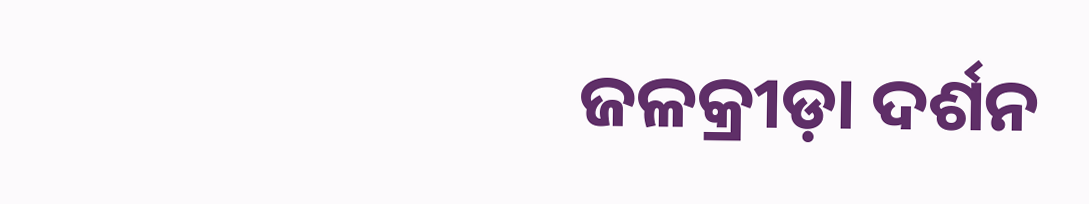ଜଳକ୍ରୀଡ଼ା ଦର୍ଶନ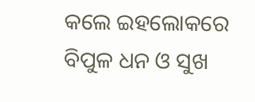କଲେ ଇହଲୋକରେ ବିପୁଳ ଧନ ଓ ସୁଖ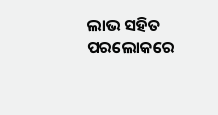ଲାଭ ସହିତ ପରଲୋକରେ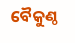ବୈକୁଣ୍ଠ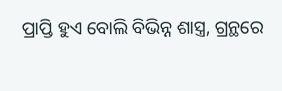ପ୍ରାପ୍ତି ହୁଏ ବୋଲି ବିଭିନ୍ନ ଶାସ୍ତ୍ର, ଗ୍ରନ୍ଥରେ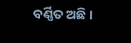ବର୍ଣ୍ଣିତ ଅଛି।